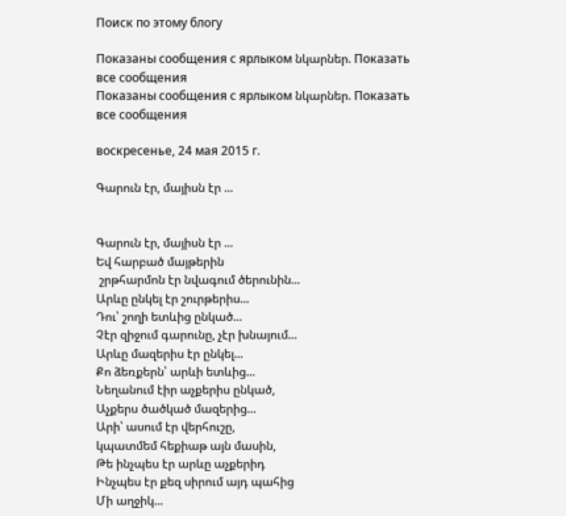Поиск по этому блогу

Показаны сообщения с ярлыком նկարներ. Показать все сообщения
Показаны сообщения с ярлыком նկարներ. Показать все сообщения

воскресенье, 24 мая 2015 г.

Գարուն էր, մայիսն էր ...


Գարուն էր, մայիսն էր ...
Եվ հարբած մայթերին
 շրթհարմոն էր նվագում ծերունին...
Արևը ընկել էր շուրթերիս...
Դու՝ շողի ետևից ընկած...
Չէր զիջում գարունը, չէր խնայում...
Արևը մազերիս էր ընկել...
Քո ձեռքերն՝ արևի ետևից...
Նեղանում էիր աչքերիս ընկած,
Աչքերս ծածկած մազերից...
Արի՝ ասում էր վերհուշը,
կպատմեմ հեքիաթ այն մասին,
Թե ինչպես էր արևը աչքերիդ
Ինչպես էր քեզ սիրում այդ պահից
Մի աղջիկ...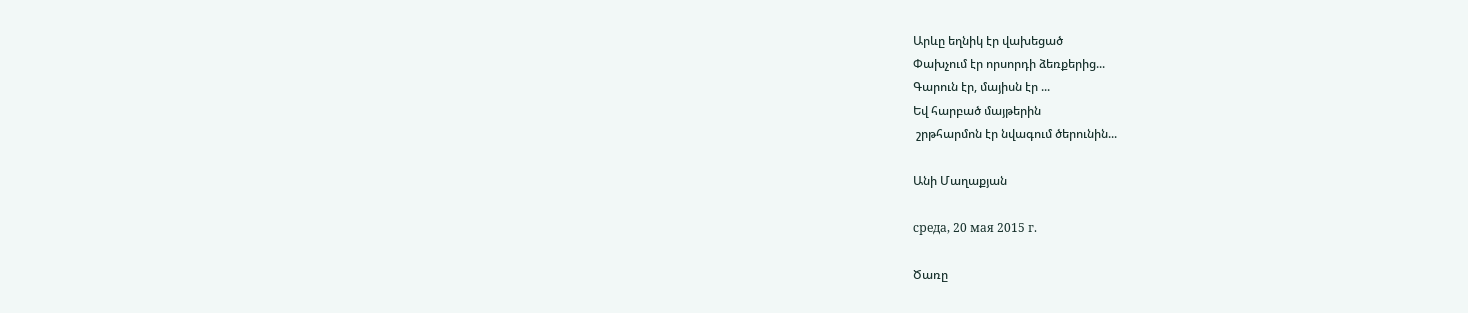Արևը եղնիկ էր վախեցած
Փախչում էր որսորդի ձեռքերից...
Գարուն էր, մայիսն էր ...
Եվ հարբած մայթերին
 շրթհարմոն էր նվագում ծերունին...

Անի Մաղաքյան

среда, 20 мая 2015 г.

Ծառը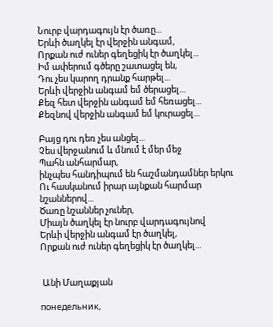Նուրբ վարդագույն էր ծառը...
Երևի ծաղկել էր վերջին անգամ,
Որքան ուժ ուներ գեղեցիկ էր ծաղկել...
Իմ ափերում գծերը շատացել են,
Դու չես կարող դրանք հարթել...
Երևի վերջին անգամ եմ ծերացել...
Քեզ հետ վերջին անգամ եմ հեռացել...
Քեզնով վերջին անգամ եմ կուրացել...

Բայց դու դեռ չես անցել...
Չես վերջանում և մնում է մեր մեջ
Պահն անհարմար,
ինչպես հանդիպում են հաշմանդամներ երկու
Ու հասկանում իրար այնքան հարմար նշաններով...
Ծառը նշաններ չուներ,
Միայն ծաղկել էր նուրբ վարդագույնով
Երևի վերջին անգամ էր ծաղկել,
Որքան ուժ ուներ գեղեցիկ էր ծաղկել...


 Անի Մաղաքյան

понедельник,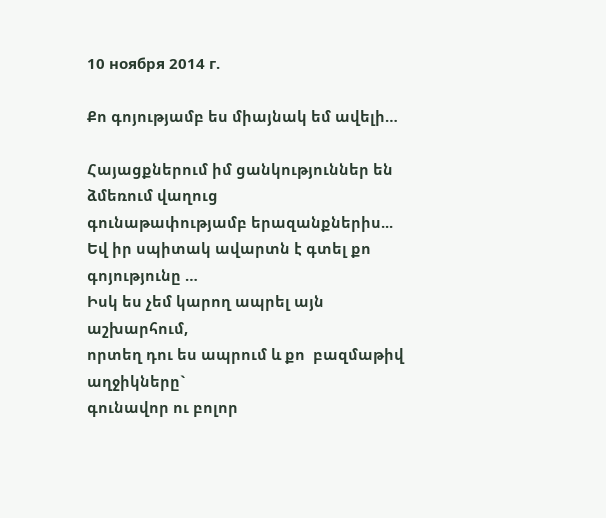10 ноября 2014 г.

Քո գոյությամբ ես միայնակ եմ ավելի…

Հայացքներում իմ ցանկություններ են ձմեռում վաղուց
գունաթափությամբ երազանքներիս...
Եվ իր սպիտակ ավարտն է գտել քո գոյությունը …
Իսկ ես չեմ կարող ապրել այն աշխարհում,
որտեղ դու ես ապրում և քո  բազմաթիվ աղջիկները`
գունավոր ու բոլոր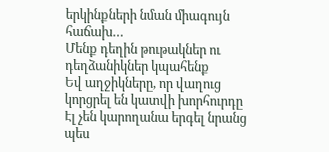երկինքների նման միագույն հաճախ…
Մենք դեղին թութակներ ու դեղձանիկներ կպահենք
Եվ աղջիկները, որ վաղուց կորցրել են կատվի խորհուրդը
Էլ չեն կարողանա երգել նրանց պես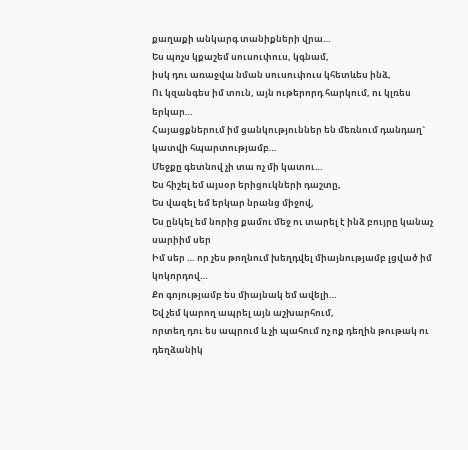քաղաքի անկարգ տանիքների վրա…
Ես պոչս կքաշեմ սուսուփուս, կգնամ,
իսկ դու առաջվա նման սուսուփուս կհետևես ինձ,
Ու կզանգես իմ տուն, այն ութերորդ հարկում, ու կլռես երկար…
Հայացքներում իմ ցանկություններ են մեռնում դանդաղ` կատվի հպարտությամբ…
Մեջքը գետնով չի տա ոչ մի կատու…
Ես հիշել եմ այսօր երիցուկների դաշտը,
Ես վազել եմ երկար նրանց միջով,
Ես ընկել եմ նորից քամու մեջ ու տարել է ինձ բույրը կանաչ սարիիմ սեր
Իմ սեր … որ չես թողնում խեղդվել միայնությամբ լցված իմ կոկորդով…
Քո գոյությամբ ես միայնակ եմ ավելի…
Եվ չեմ կարող ապրել այն աշխարհում,
որտեղ դու ես ապրում և չի պահում ոչ ոք դեղին թութակ ու դեղձանիկ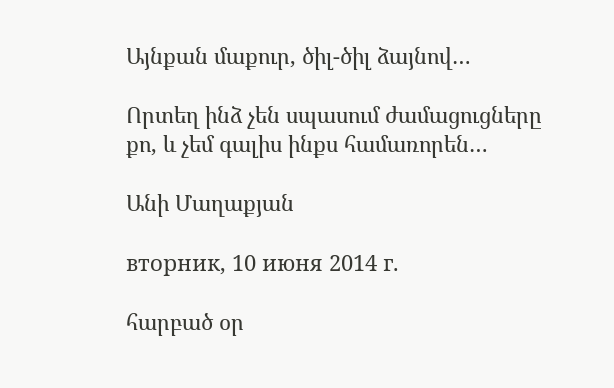Այնքան մաքուր, ծիլ-ծիլ ձայնով…

Որտեղ ինձ չեն սպասում ժամացուցները քո, և չեմ գալիս ինքս համառորեն…

Անի Մաղաքյան

вторник, 10 июня 2014 г.

հարբած օր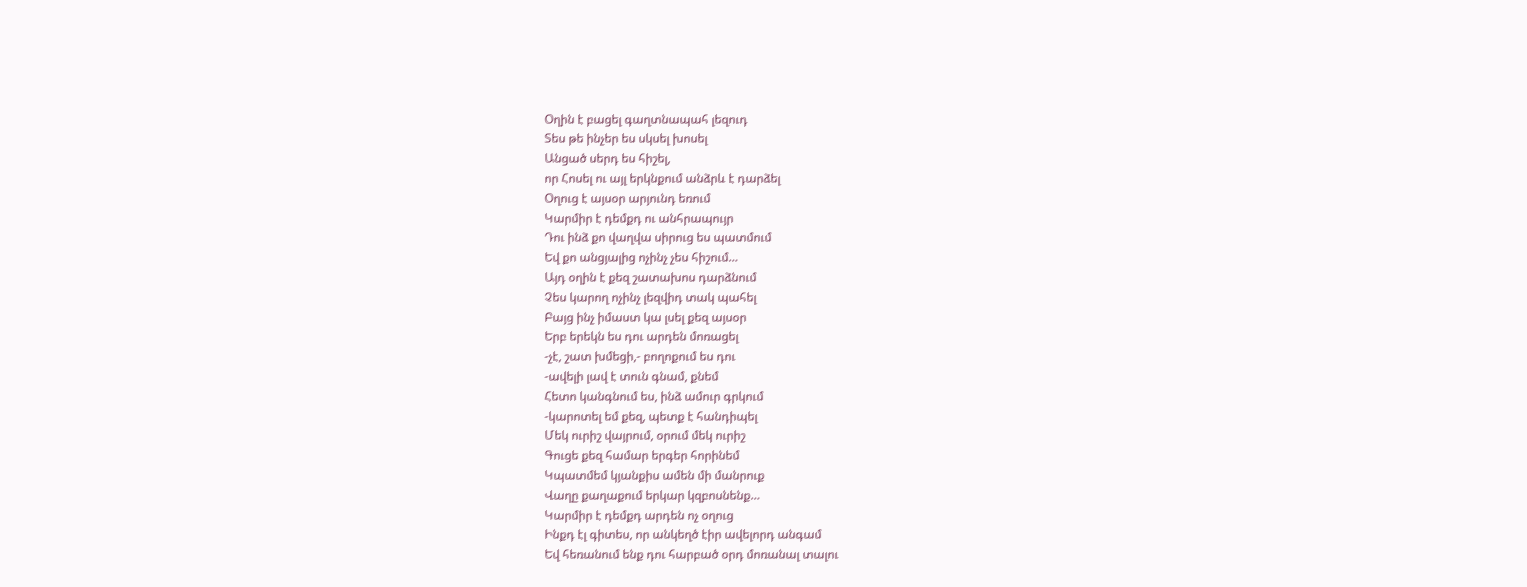Օղին է բացել գաղտնապահ լեզուդ
Տես թե ինչեր ես սկսել խոսել
Անցած սերդ ես հիշել,
որ Հոսել ու այլ երկնքում անձրև է դարձել
Օղուց է այսօր արյունդ եռում
Կարմիր է դեմքդ ու անհրապույր
Դու ինձ քո վաղվա սիրուց ես պատմում
Եվ քո անցյալից ոչինչ չես հիշում…
Այդ օղին է քեզ շատախոս դարձնում
Չես կարող ոչինչ լեզվիդ տակ պահել
Բայց ինչ իմաստ կա լսել քեզ այսօր
Երբ երեկն ես դու արդեն մոռացել
-չէ, շատ խմեցի,- բողոքում ես դու
-ավելի լավ է տուն գնամ, քնեմ
Հետո կանգնում ես, ինձ ամուր գրկում
-կարոտել եմ քեզ, պետք է հանդիպել
Մեկ ուրիշ վայրում, օրում մեկ ուրիշ
Գուցե քեզ համար երգեր հորինեմ
Կպատմեմ կյանքիս ամեն մի մանրուք
Վաղը քաղաքում երկար կզբոսնենք…
Կարմիր է դեմքդ արդեն ոչ օղուց
Ինքդ էլ գիտես, որ անկեղծ էիր ավելորդ անգամ
Եվ հեռանում ենք դու հարբած օրդ մոռանալ տալու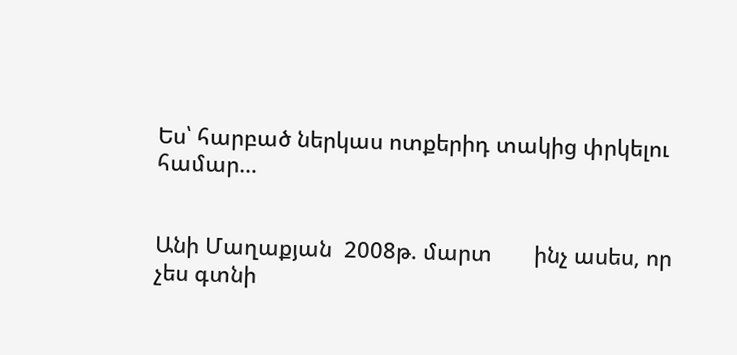Ես՝ հարբած ներկաս ոտքերիդ տակից փրկելու համար…


Անի Մաղաքյան  2008թ. մարտ       ինչ ասես, որ չես գտնի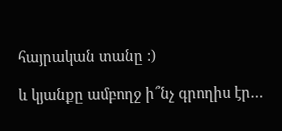հայրական տանը :)

և կյանքը ամբողջ ի՞նչ գրողիս էր…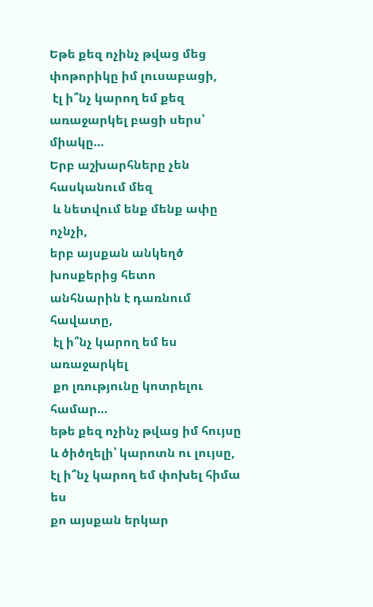Եթե քեզ ոչինչ թվաց մեց փոթորիկը իմ լուսաբացի,
 էլ ի՞նչ կարող եմ քեզ առաջարկել բացի սերս՝ միակը…
Երբ աշխարհները չեն հասկանում մեզ
 և նետվում ենք մենք ափը ոչնչի,
երբ այսքան անկեղծ խոսքերից հետո
անհնարին է դառնում հավատը,
 էլ ի՞նչ կարող եմ ես առաջարկել
 քո լռությունը կոտրելու համար…
եթե քեզ ոչինչ թվաց իմ հույսը
և ծիծղելի՝ կարոտն ու լույսը,
էլ ի՞նչ կարող եմ փոխել հիմա ես
քո այսքան երկար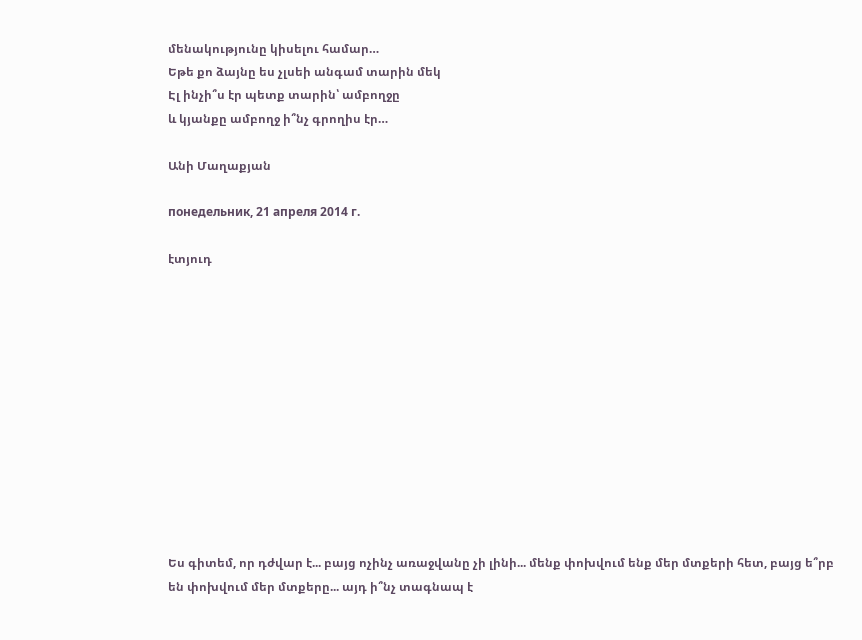մենակությունը կիսելու համար…
Եթե քո ձայնը ես չլսեի անգամ տարին մեկ
Էլ ինչի՞ս էր պետք տարին՝ ամբողջը
և կյանքը ամբողջ ի՞նչ գրողիս էր…

Անի Մաղաքյան

понедельник, 21 апреля 2014 г.

էտյուդ












Ես գիտեմ, որ դժվար է... բայց ոչինչ առաջվանը չի լինի... մենք փոխվում ենք մեր մտքերի հետ, բայց ե՞րբ են փոխվում մեր մտքերը... այդ ի՞նչ տագնապ է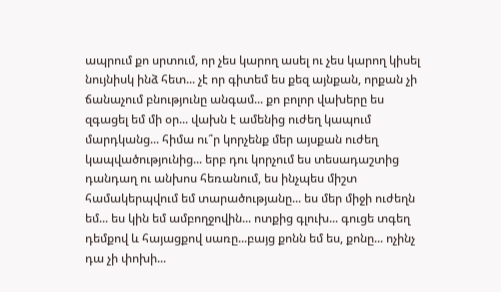ապրում քո սրտում, որ չես կարող ասել ու չես կարող կիսել նույնիսկ ինձ հետ... չէ որ գիտեմ ես քեզ այնքան, որքան չի ճանաչում բնությունը անգամ... քո բոլոր վախերը ես զգացել եմ մի օր... վախն է ամենից ուժեղ կապում մարդկանց... հիմա ու՞ր կորչենք մեր այսքան ուժեղ կապվածությունից... երբ դու կորչում ես տեսադաշտից դանդաղ ու անխոս հեռանում, ես ինչպես միշտ համակերպվում եմ տարածությանը... ես մեր միջի ուժեղն եմ... ես կին եմ ամբողջովին... ոտքից գլուխ... գուցե տգեղ դեմքով և հայացքով սառը...բայց քոնն եմ ես, քոնը... ոչինչ դա չի փոխի...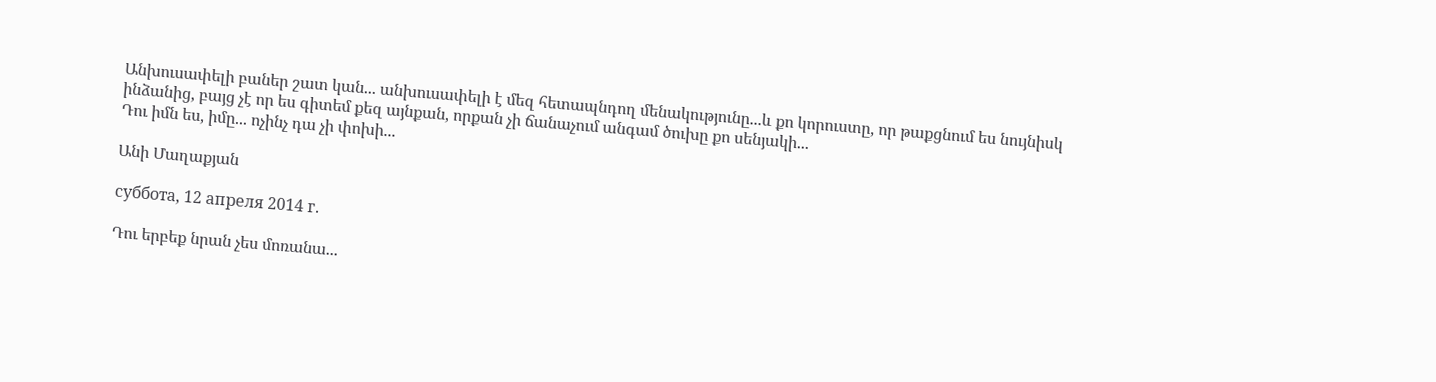Անխուսափելի բաներ շատ կան... անխուսափելի է մեզ հետապնդող մենակությունը...և քո կորուստը, որ թաքցնում ես նույնիսկ ինձանից, բայց չէ որ ես գիտեմ քեզ այնքան, որքան չի ճանաչում անգամ ծուխը քո սենյակի...
Դու իմն ես, իմը... ոչինչ դա չի փոխի...

Անի Մաղաքյան

суббота, 12 апреля 2014 г.

Դու երբեք նրան չես մոռանա...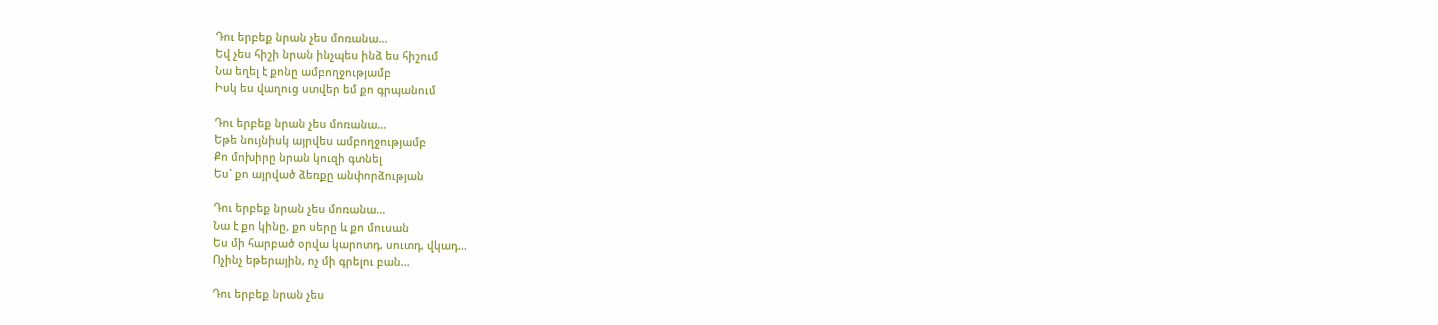Դու երբեք նրան չես մոռանա...
Եվ չես հիշի նրան ինչպես ինձ ես հիշում
Նա եղել է քոնը ամբողջությամբ
Իսկ ես վաղուց ստվեր եմ քո գրպանում

Դու երբեք նրան չես մոռանա...
Եթե նույնիսկ այրվես ամբողջությամբ
Քո մոխիրը նրան կուզի գտնել
Ես` քո այրված ձեռքը անփորձության

Դու երբեք նրան չես մոռանա...
Նա է քո կինը, քո սերը և քո մուսան
Ես մի հարբած օրվա կարոտդ, սուտդ, վկադ...
Ոչինչ եթերային, ոչ մի գրելու բան...

Դու երբեք նրան չես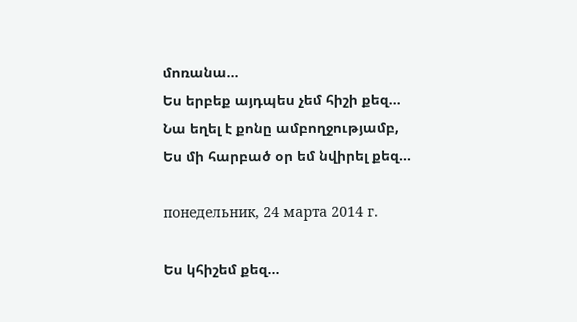մոռանա...
Ես երբեք այդպես չեմ հիշի քեզ...
Նա եղել է քոնը ամբողջությամբ,
Ես մի հարբած օր եմ նվիրել քեզ...

понедельник, 24 марта 2014 г.

Ես կհիշեմ քեզ...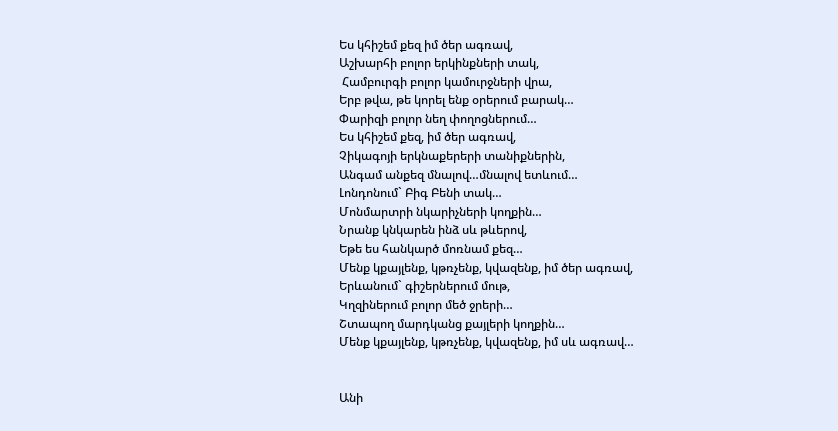Ես կհիշեմ քեզ իմ ծեր ագռավ,
Աշխարհի բոլոր երկինքների տակ,
 Համբուրգի բոլոր կամուրջների վրա,
Երբ թվա, թե կորել ենք օրերում բարակ…
Փարիզի բոլոր նեղ փողոցներում…
Ես կհիշեմ քեզ, իմ ծեր ագռավ,
Չիկագոյի երկնաքերերի տանիքներին,
Անգամ անքեզ մնալով…մնալով ետևում…
Լոնդոնում` Բիգ Բենի տակ…
Մոնմարտրի նկարիչների կողքին…
Նրանք կնկարեն ինձ սև թևերով,
Եթե ես հանկարծ մոռնամ քեզ…
Մենք կքայլենք, կթռչենք, կվազենք, իմ ծեր ագռավ,
Երևանում` գիշերներում մութ,
Կղզիներում բոլոր մեծ ջրերի…
Շտապող մարդկանց քայլերի կողքին…
Մենք կքայլենք, կթռչենք, կվազենք, իմ սև ագռավ…


Անի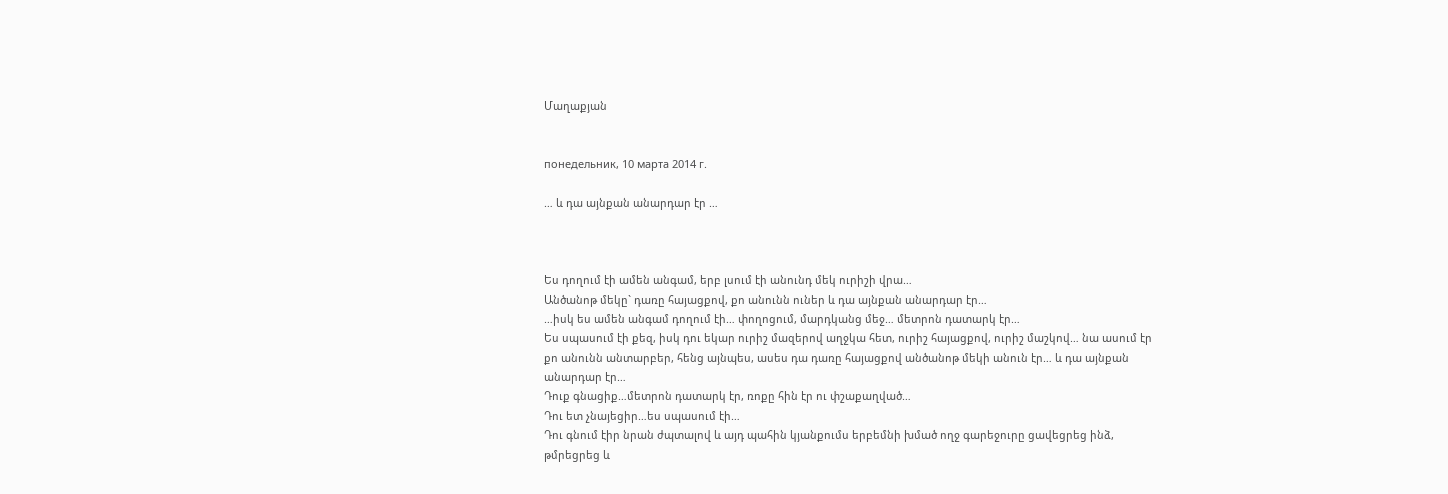Մաղաքյան


понедельник, 10 марта 2014 г.

… և դա այնքան անարդար էր …



Ես դողում էի ամեն անգամ, երբ լսում էի անունդ մեկ ուրիշի վրա…
Անծանոթ մեկը` դառը հայացքով, քո անունն ուներ և դա այնքան անարդար էր…
…իսկ ես ամեն անգամ դողում էի… փողոցում, մարդկանց մեջ… մետրոն դատարկ էր…
Ես սպասում էի քեզ, իսկ դու եկար ուրիշ մազերով աղջկա հետ, ուրիշ հայացքով, ուրիշ մաշկով… նա ասում էր քո անունն անտարբեր, հենց այնպես, ասես դա դառը հայացքով անծանոթ մեկի անուն էր… և դա այնքան անարդար էր…
Դուք գնացիք…մետրոն դատարկ էր, ռոքը հին էր ու փշաքաղված…
Դու ետ չնայեցիր…ես սպասում էի…
Դու գնում էիր նրան ժպտալով և այդ պահին կյանքումս երբեմնի խմած ողջ գարեջուրը ցավեցրեց ինձ, թմրեցրեց և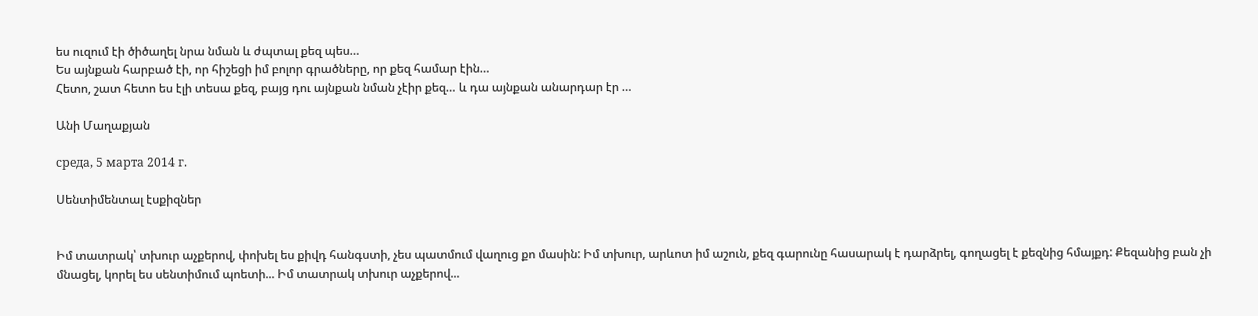ես ուզում էի ծիծաղել նրա նման և ժպտալ քեզ պես…
Ես այնքան հարբած էի, որ հիշեցի իմ բոլոր գրածները, որ քեզ համար էին…
Հետո, շատ հետո ես էլի տեսա քեզ, բայց դու այնքան նման չէիր քեզ… և դա այնքան անարդար էր …

Անի Մաղաքյան

среда, 5 марта 2014 г.

Սենտիմենտալ էսքիզներ


Իմ տատրակ՝ տխուր աչքերով, փոխել ես քիվդ հանգստի, չես պատմում վաղուց քո մասին: Իմ տխուր, արևոտ իմ աշուն, քեզ գարունը հասարակ է դարձրել, գողացել է քեզնից հմայքդ: Քեզանից բան չի մնացել, կորել ես սենտիմում պոետի... Իմ տատրակ տխուր աչքերով...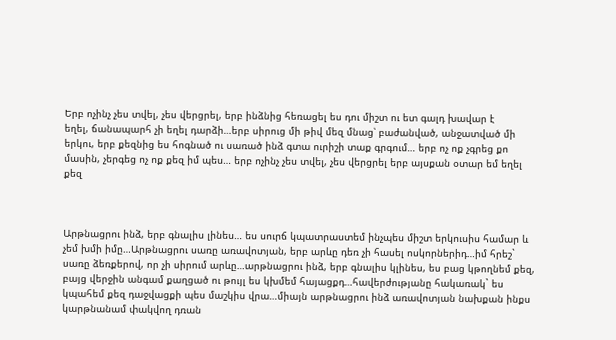Երբ ոչինչ չես տվել, չես վերցրել, երբ ինձնից հեռացել ես դու միշտ ու ետ գալդ խավար է
եղել, ճանապարհ չի եղել դարձի…երբ սիրուց մի թիվ մեզ մնաց՝ բաժանված, անջատված մի երկու, երբ քեզնից ես հոգնած ու սառած ինձ գտա ուրիշի տաք գրգում… երբ ոչ ոք չգրեց քո մասին, չերգեց ոչ ոք քեզ իմ պես… երբ ոչինչ չես տվել, չես վերցրել երբ այսքան օտար եմ եղել քեզ



Արթնացրու ինձ, երբ գնալիս լինես… ես սուրճ կպատրաստեմ ինչպես միշտ երկուսիս համար և չեմ խմի իմը…Արթնացրու սառը առավոտյան, երբ արևը դեռ չի հասել ոսկորներիդ…իմ հրեշ` սառը ձեռքերով, որ չի սիրում արևը…արթնացրու ինձ, երբ գնալիս կլինես, ես բաց կթողնեմ քեզ, բայց վերջին անգամ քաղցած ու թույլ ես կխմեմ հայացքդ…հավերժությանը հակառակ` ես կպահեմ քեզ դաջվացքի պես մաշկիս վրա…միայն արթնացրու ինձ առավոտյան նախքան ինքս կարթնանամ փակվող դռան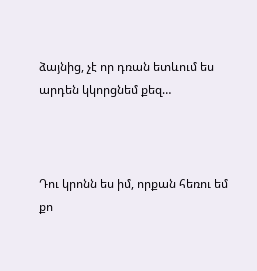ձայնից, չէ որ դռան ետևում ես արդեն կկորցնեմ քեզ…



Դու կրոնն ես իմ, որքան հեռու եմ քո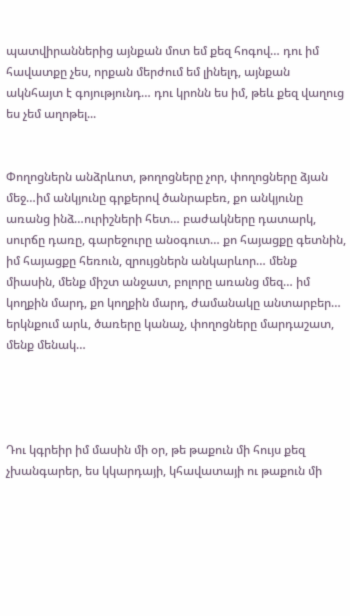պատվիրաններից այնքան մոտ եմ քեզ հոգով… դու իմ հավատքը չես, որքան մերժում եմ լինելդ, այնքան ակնհայտ է գոյությունդ… դու կրոնն ես իմ, թեև քեզ վաղուց ես չեմ աղոթել...


Փողոցներն անձրևոտ, թողոցները չոր, փողոցները ձյան մեջ…իմ անկյունը գրքերով ծանրաբեռ, քո անկյունը առանց ինձ…ուրիշների հետ… բաժակները դատարկ, սուրճը դառը, գարեջուրը անօգուտ… քո հայացքը գետնին, իմ հայացքը հեռուն, զրույցներն անկարևոր… մենք միասին, մենք միշտ անջատ, բոլորը առանց մեզ… իմ կողքին մարդ, քո կողքին մարդ, ժամանակը անտարբեր… երկնքում արև, ծառերը կանաչ, փողոցները մարդաշատ, մենք մենակ…




Դու կգրեիր իմ մասին մի օր, թե թաքուն մի հույս քեզ չխանգարեր, ես կկարդայի, կհավատայի ու թաքուն մի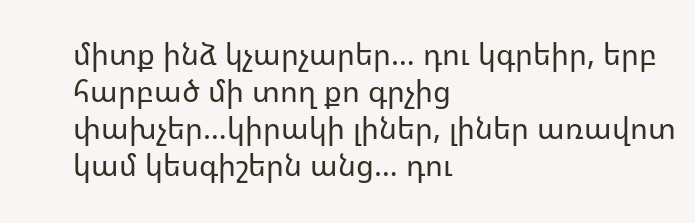միտք ինձ կչարչարեր… դու կգրեիր, երբ հարբած մի տող քո գրչից փախչեր…կիրակի լիներ, լիներ առավոտ կամ կեսգիշերն անց… դու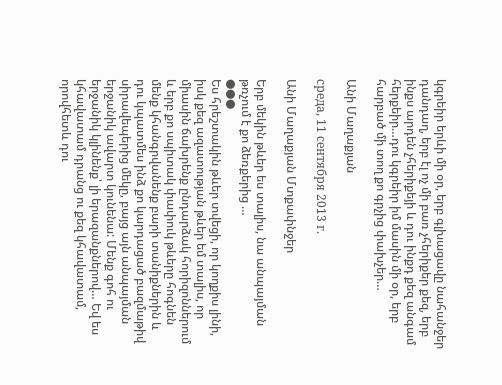կգրեիր երևի մի օր, երբ գլխացավը նահանջեր դանդաղ, երբ էլ ոչ մի բառ չհերիքեր քեզ, երբ ինքս արդեն չհերիքեյի և դու ինքդ քեզ անգամ հերքեիր…դու կգրեիր իմ մասին մի օր, երբ հարբած մի տող քո գրչից փախչեր…

Անի Մաղաքյան

среда, 11 сентября 2013 г.

Անի Մաղաքյան Մտքափնջեր

Երբ մեկին թևեր ես տալիս, նա անպայման թռչում է քո ձեռքերից …
●●●
Ես հրեշտակին թևեր տվեցի, որ կողքիս լինի, իսկ քեզ ազատության թևեր եմ տալիս, որ միասին ճախրենք ընդարձակ հորիզոններում և երբ քո սպիտակ փափուկ թևերը հոգնեն մենք կհանգրվանենք բարի տանիքներին և դու կպատմես ինձ քո կարդացած բազմաթիվ սիրավեպերից մեկը, բայց այն անպայման երջանիկ ավարտ կունենա: Մենք գոհ ու երջանիկ կլինենք՝ լի երազանքներով… Եվ ես կհավատամ դրանց ու քեզ կհավատամ, որովհետև դու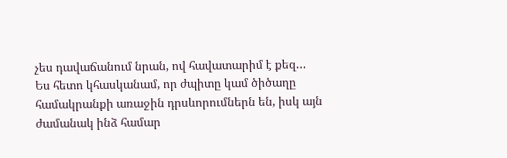չես դավաճանում նրան, ով հավատարիմ է քեզ…
Ես հետո կհասկանամ, որ ժպիտը կամ ծիծաղը համակրանքի առաջին դրսևորումներն են, իսկ այն ժամանակ ինձ համար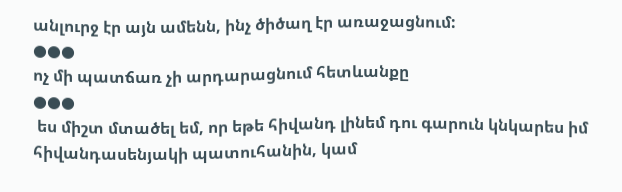անլուրջ էր այն ամենն, ինչ ծիծաղ էր առաջացնում:
●●●
ոչ մի պատճառ չի արդարացնում հետևանքը
●●●
 ես միշտ մտածել եմ, որ եթե հիվանդ լինեմ դու գարուն կնկարես իմ հիվանդասենյակի պատուհանին, կամ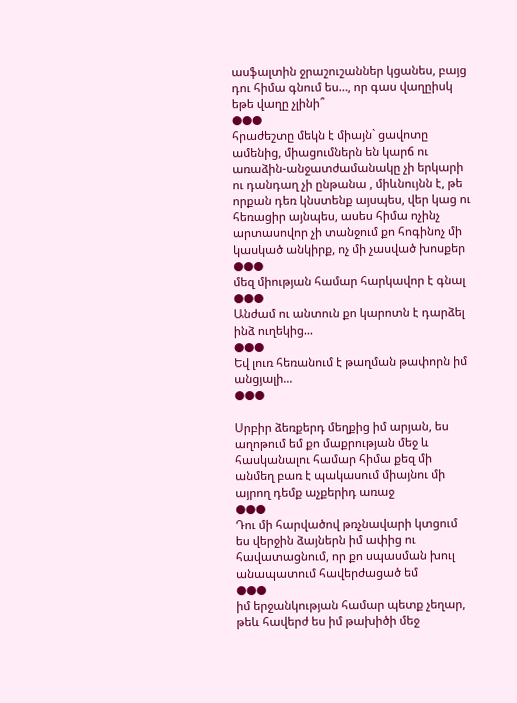ասֆալտին ջրաշուշաններ կցանես, բայց դու հիմա գնում ես…, որ գաս վաղըիսկ եթե վաղը չլինի՞
●●●
հրաժեշտը մեկն է միայն` ցավոտը ամենից, միացումներն են կարճ ու առաձին-անջատժամանակը չի երկարի ու դանդաղ չի ընթանա , միևնույնն է, թե որքան դեռ կնստենք այսպես, վեր կաց ու հեռացիր այնպես, ասես հիմա ոչինչ արտասովոր չի տանջում քո հոգինոչ մի կասկած անկիրք, ոչ մի չասված խոսքեր
●●●
մեզ միության համար հարկավոր է գնալ
●●●
Անժամ ու անտուն քո կարոտն է դարձել ինձ ուղեկից...
●●●
Եվ լուռ հեռանում է թաղման թափորն իմ անցյալի...
●●●

Սրբիր ձեռքերդ մեղքից իմ արյան, ես աղոթում եմ քո մաքրության մեջ և հասկանալու համար հիմա քեզ մի անմեղ բառ է պակասում միայնու մի այրող դեմք աչքերիդ առաջ
●●●
Դու մի հարվածով թռչնավարի կտցում ես վերջին ձայներն իմ ափից ու հավատացնում, որ քո սպասման խուլ անապատում հավերժացած եմ
●●●
իմ երջանկության համար պետք չեղար, թեև հավերժ ես իմ թախիծի մեջ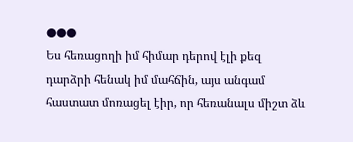●●●
Ես հեռացողի իմ հիմար դերով էլի քեզ դարձրի հենակ իմ մահճին, այս անգամ հաստատ մոռացել էիր, որ հեռանալս միշտ ձև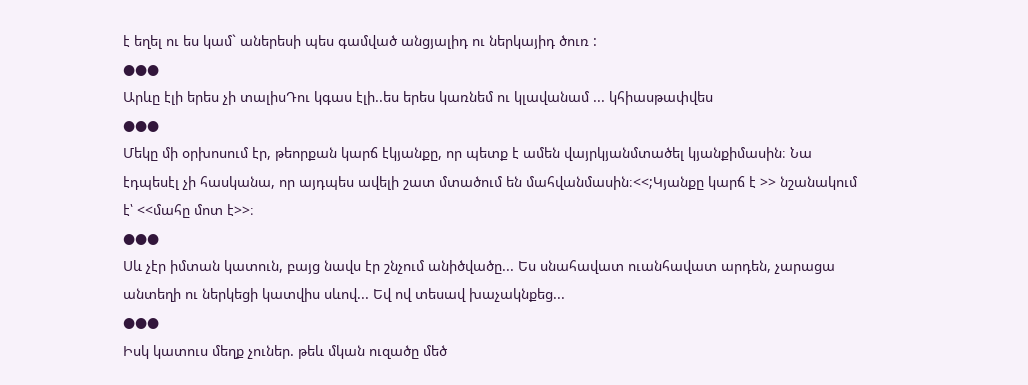է եղել ու ես կամ` աներեսի պես գամված անցյալիդ ու ներկայիդ ծուռ :
●●●
Արևը էլի երես չի տալիսԴու կգաս էլի..ես երես կառնեմ ու կլավանամ ... կհիասթափվես
●●●
Մեկը մի օրխոսում էր, թեորքան կարճ էկյանքը, որ պետք է ամեն վայրկյանմտածել կյանքիմասին։ Նա էդպեսէլ չի հասկանա, որ այդպես ավելի շատ մտածում են մահվանմասին։<<;Կյանքը կարճ է >> նշանակում է՝ <<մահը մոտ է>>։
●●●
Սև չէր իմտան կատուն, բայց նավս էր շնչում անիծվածը... Ես սնահավատ ուանհավատ արդեն, չարացա անտեղի ու ներկեցի կատվիս սևով... Եվ ով տեսավ խաչակնքեց...
●●●
Իսկ կատուս մեղք չուներ. թեև մկան ուզածը մեծ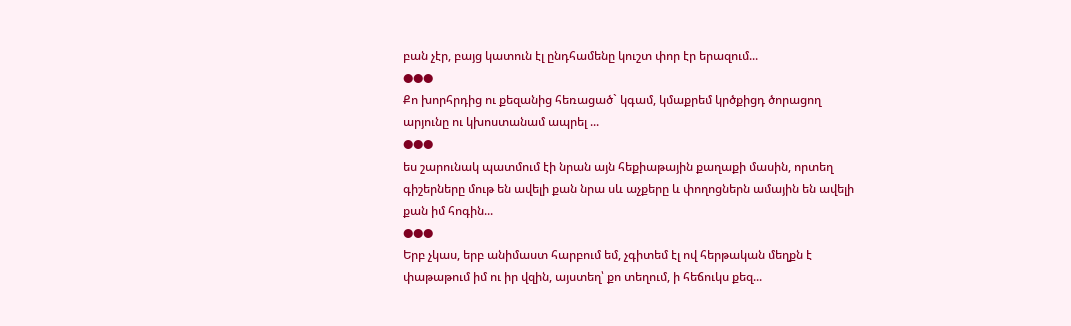բան չէր, բայց կատուն էլ ընդհամենը կուշտ փոր էր երազում...
●●●
Քո խորհրդից ու քեզանից հեռացած` կգամ, կմաքրեմ կրծքիցդ ծորացող արյունը ու կխոստանամ ապրել ...
●●●
ես շարունակ պատմում էի նրան այն հեքիաթային քաղաքի մասին, որտեղ գիշերները մութ են ավելի քան նրա սև աչքերը և փողոցներն ամային են ավելի քան իմ հոգին...
●●●
Երբ չկաս, երբ անիմաստ հարբում եմ, չգիտեմ էլ ով հերթական մեղքն է փաթաթում իմ ու իր վզին, այստեղ՝ քո տեղում, ի հեճուկս քեզ...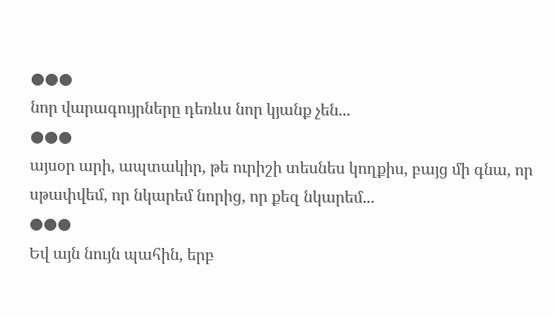●●●
նոր վարագույրները դեռևս նոր կյանք չեն...
●●●
այսօր արի, ապտակիր, թե ուրիշի տեսնես կողքիս, բայց մի գնա, որ սթափվեմ, որ նկարեմ նորից, որ քեզ նկարեմ...
●●●
Եվ այն նույն պահին, երբ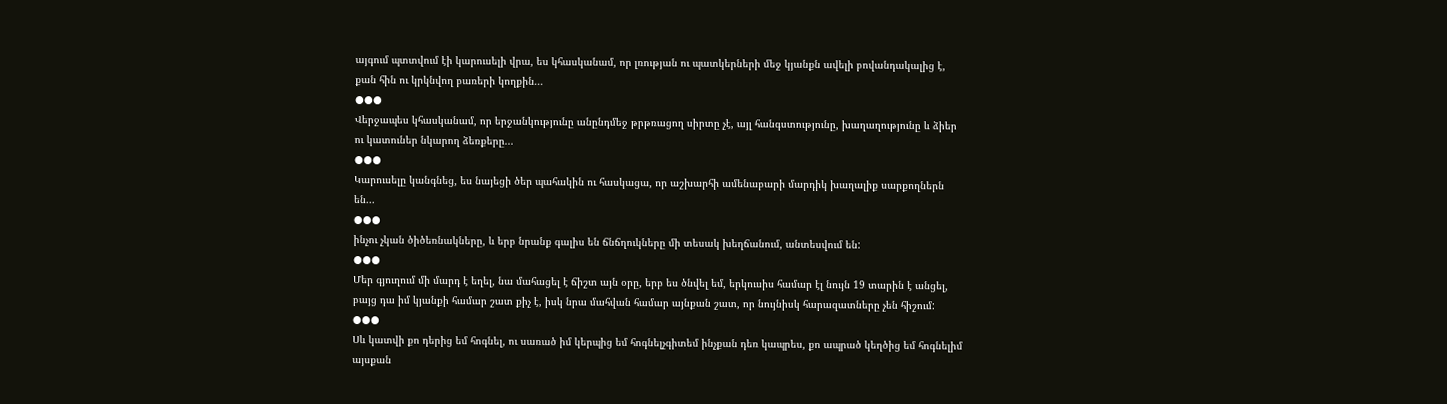այգում պտտվում էի կարուսելի վրա, ես կհասկանամ, որ լռության ու պատկերների մեջ կյանքն ավելի բովանդակալից է, քան հին ու կրկնվող բառերի կողքին...
●●●
Վերջապես կհասկանամ, որ երջանկությունը անընդմեջ թրթռացող սիրտը չէ, այլ հանգստությունը, խաղաղությունը և ձիեր ու կատուներ նկարող ձեռքերը...
●●●
Կարուսելը կանգնեց, ես նայեցի ծեր պահակին ու հասկացա, որ աշխարհի ամենաբարի մարդիկ խաղալիք սարքողներն են...
●●●
ինչու չկան ծիծեռնակները, և երբ նրանք գալիս են ճնճղուկները մի տեսակ խեղճանում, անտեսվում են:
●●●
Մեր գյուղում մի մարդ է եղել, նա մահացել է ճիշտ այն օրը, երբ ես ծնվել եմ, երկուսիս համար էլ նույն 19 տարին է անցել, բայց դա իմ կյանքի համար շատ քիչ է, իսկ նրա մահվան համար այնքան շատ, որ նույնիսկ հարազատները չեն հիշում:
●●●
Սև կատվի քո դերից եմ հոգնել, ու սառած իմ կերպից եմ հոգնելչգիտեմ ինչքան դեռ կապրես, քո ապրած կեղծից եմ հոգնելիմ այսքան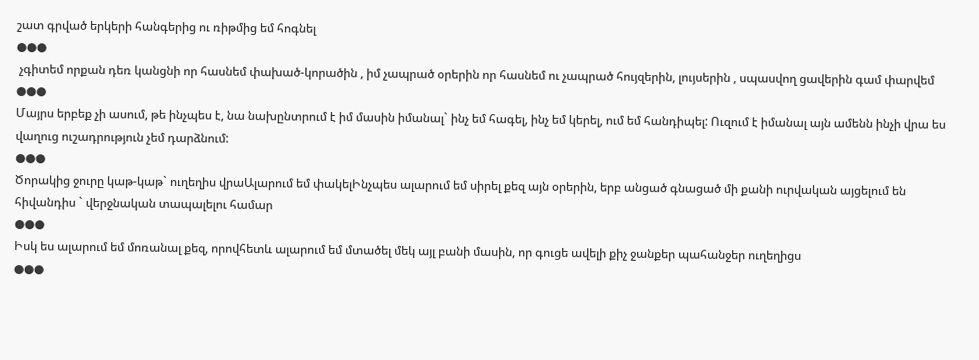շատ գրված երկերի հանգերից ու ռիթմից եմ հոգնել
●●●
 չգիտեմ որքան դեռ կանցնի որ հասնեմ փախած-կորածին , իմ չապրած օրերին որ հասնեմ ու չապրած հույզերին, լույսերին , սպասվող ցավերին գամ փարվեմ
●●●
Մայրս երբեք չի ասում, թե ինչպես է, նա նախընտրում է իմ մասին իմանալ` ինչ եմ հագել, ինչ եմ կերել, ում եմ հանդիպել: Ուզում է իմանալ այն ամենն ինչի վրա ես վաղուց ուշադրություն չեմ դարձնում:
●●●
Ծորակից ջուրը կաթ-կաթ` ուղեղիս վրաԱլարում եմ փակելԻնչպես ալարում եմ սիրել քեզ այն օրերին, երբ անցած գնացած մի քանի ուրվական այցելում են հիվանդիս ` վերջնական տապալելու համար
●●●
Իսկ ես ալարում եմ մոռանալ քեզ, որովհետև ալարում եմ մտածել մեկ այլ բանի մասին, որ գուցե ավելի քիչ ջանքեր պահանջեր ուղեղիցս
●●●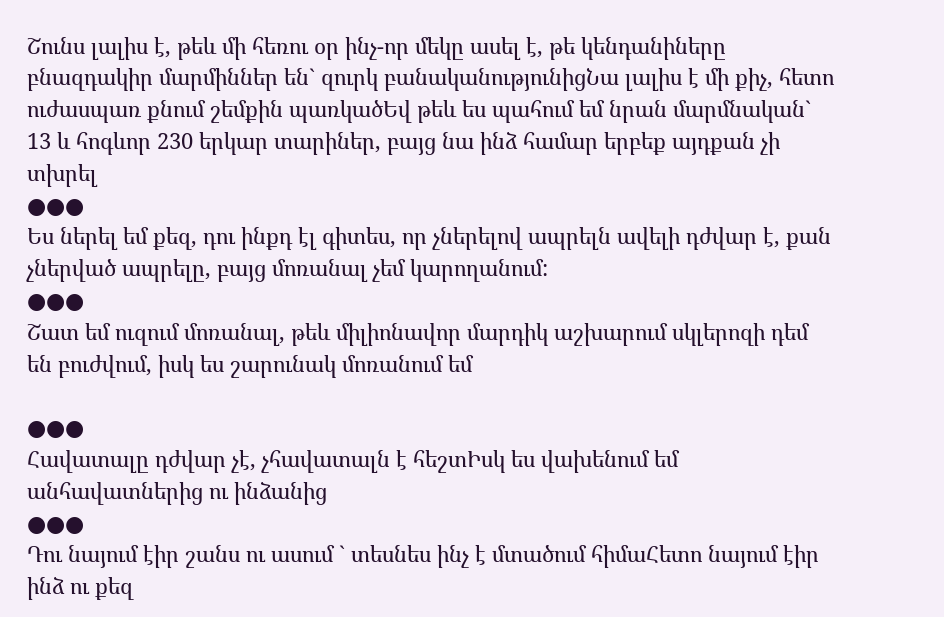Շունս լալիս է, թեև մի հեռու օր ինչ-որ մեկը ասել է, թե կենդանիները բնազդակիր մարմիններ են` զուրկ բանականությունիցՆա լալիս է մի քիչ, հետո ուժասպառ քնում շեմքին պառկածԵվ թեև ես պահում եմ նրան մարմնական` 13 և հոգևոր 230 երկար տարիներ, բայց նա ինձ համար երբեք այդքան չի տխրել
●●●
Ես ներել եմ քեզ, դու ինքդ էլ գիտես, որ չներելով ապրելն ավելի դժվար է, քան չներված ապրելը, բայց մոռանալ չեմ կարողանում:
●●●
Շատ եմ ուզում մոռանալ, թեև միլիոնավոր մարդիկ աշխարում սկլերոզի դեմ են բուժվում, իսկ ես շարունակ մոռանում եմ

●●●
Հավատալը դժվար չէ, չհավատալն է հեշտԻսկ ես վախենում եմ անհավատներից ու ինձանից
●●●
Դու նայում էիր շանս ու ասում ` տեսնես ինչ է մտածում հիմաՀետո նայում էիր ինձ ու քեզ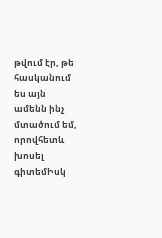թվում էր, թե հասկանում ես այն ամենն ինչ մտածում եմ, որովհետև խոսել գիտեմԻսկ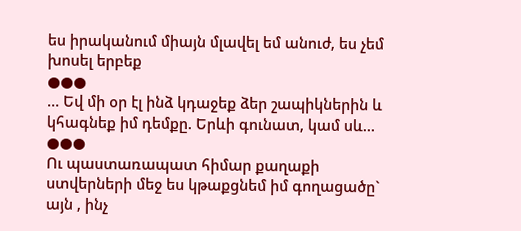ես իրականում միայն մլավել եմ անուժ, ես չեմ խոսել երբեք
●●●
… Եվ մի օր էլ ինձ կդաջեք ձեր շապիկներին և կհագնեք իմ դեմքը. Երևի գունատ, կամ սև…
●●●
Ու պաստառապատ հիմար քաղաքի ստվերների մեջ ես կթաքցնեմ իմ գողացածը` այն , ինչ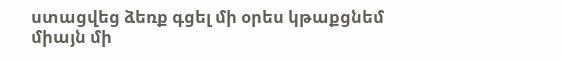ստացվեց ձեռք գցել մի օրես կթաքցնեմ միայն մի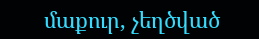մաքուր, չեղծված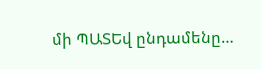մի ՊԱՏԵվ ընդամենը…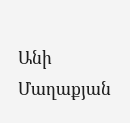Անի Մաղաքյան